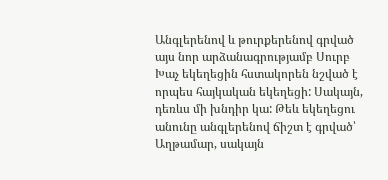Անգլերենով և թուրքերենով գրված այս նոր արձանագրությամբ Սուրբ Խաչ եկեղեցին հստակորեն նշված է որպես հայկական եկեղեցի: Սակայն, դեռևս մի խնդիր կա: Թեև եկեղեցու անունը անգլերենով ճիշտ է գրված՝ Աղթամար, սակայն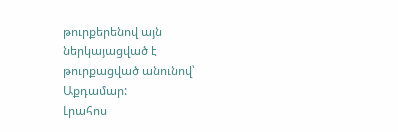թուրքերենով այն ներկայացված է թուրքացված անունով՝ Աքդամար:
Լրահոս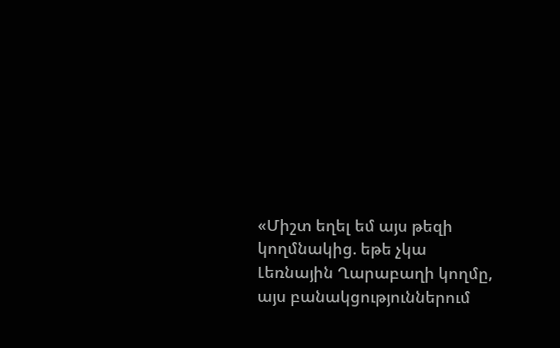«Միշտ եղել եմ այս թեզի կողմնակից. եթե չկա Լեռնային Ղարաբաղի կողմը, այս բանակցություններում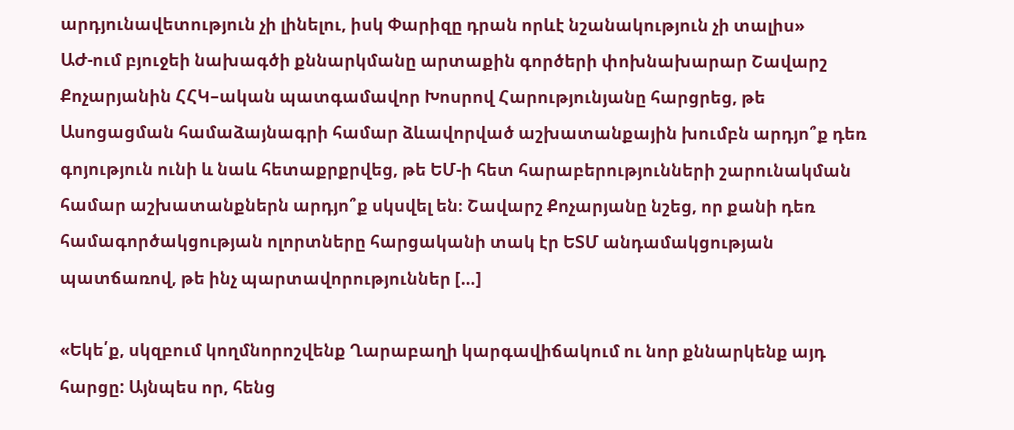արդյունավետություն չի լինելու, իսկ Փարիզը դրան որևէ նշանակություն չի տալիս»
ԱԺ-ում բյուջեի նախագծի քննարկմանը արտաքին գործերի փոխնախարար Շավարշ Քոչարյանին ՀՀԿ–ական պատգամավոր Խոսրով Հարությունյանը հարցրեց, թե Ասոցացման համաձայնագրի համար ձևավորված աշխատանքային խումբն արդյո՞ք դեռ գոյություն ունի և նաև հետաքրքրվեց, թե ԵՄ-ի հետ հարաբերությունների շարունակման համար աշխատանքներն արդյո՞ք սկսվել են։ Շավարշ Քոչարյանը նշեց, որ քանի դեռ համագործակցության ոլորտները հարցականի տակ էր ԵՏՄ անդամակցության պատճառով, թե ինչ պարտավորություններ […]

«Եկե՛ք, սկզբում կողմնորոշվենք Ղարաբաղի կարգավիճակում ու նոր քննարկենք այդ հարցը: Այնպես որ, հենց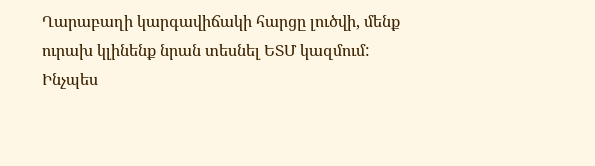Ղարաբաղի կարգավիճակի հարցը լուծվի, մենք ուրախ կլինենք նրան տեսնել ԵՏՄ կազմում: Ինչպես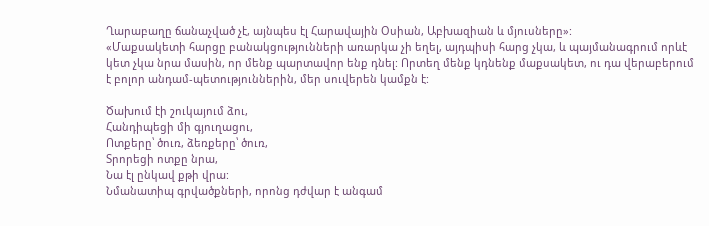Ղարաբաղը ճանաչված չէ, այնպես էլ Հարավային Օսիան, Աբխազիան և մյուսները»:
«Մաքսակետի հարցը բանակցությունների առարկա չի եղել, այդպիսի հարց չկա, և պայմանագրում որևէ կետ չկա նրա մասին, որ մենք պարտավոր ենք դնել: Որտեղ մենք կդնենք մաքսակետ, ու դա վերաբերում է բոլոր անդամ-պետություններին, մեր սուվերեն կամքն է:

Ծախում էի շուկայում ձու,
Հանդիպեցի մի գյուղացու,
Ոտքերը՝ ծուռ, ձեռքերը՝ ծուռ,
Տրորեցի ոտքը նրա,
Նա էլ ընկավ քթի վրա:
Նմանատիպ գրվածքների, որոնց դժվար է անգամ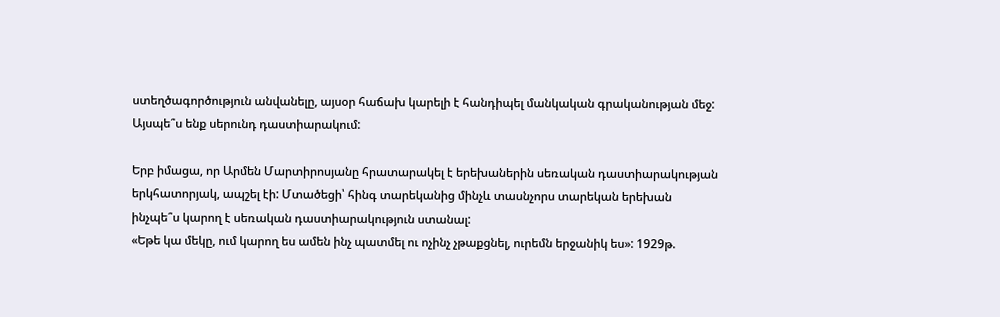ստեղծագործություն անվանելը, այսօր հաճախ կարելի է հանդիպել մանկական գրականության մեջ: Այսպե՞ս ենք սերունդ դաստիարակում:

Երբ իմացա, որ Արմեն Մարտիրոսյանը հրատարակել է երեխաներին սեռական դաստիարակության երկհատորյակ, ապշել էի: Մտածեցի՝ հինգ տարեկանից մինչև տասնչորս տարեկան երեխան ինչպե՞ս կարող է սեռական դաստիարակություն ստանալ:
«Եթե կա մեկը, ում կարող ես ամեն ինչ պատմել ու ոչինչ չթաքցնել, ուրեմն երջանիկ ես»: 1929թ.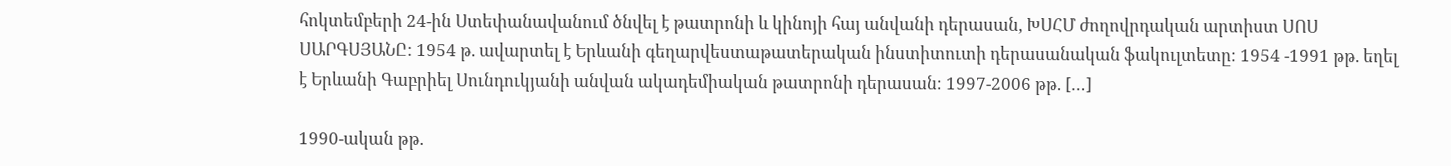հոկտեմբերի 24-ին Ստեփանավանում ծնվել է թատրոնի և կինոյի հայ անվանի դերասան, ԽՍՀՄ ժողովրդական արտիստ ՍՈՍ ՍԱՐԳՍՅԱՆԸ: 1954 թ. ավարտել է Երևանի գեղարվեստաթատերական ինստիտուտի դերասանական ֆակուլտետը։ 1954 -1991 թթ. եղել է Երևանի Գաբրիել Սունդուկյանի անվան ակադեմիական թատրոնի դերասան։ 1997-2006 թթ. […]

1990-ական թթ.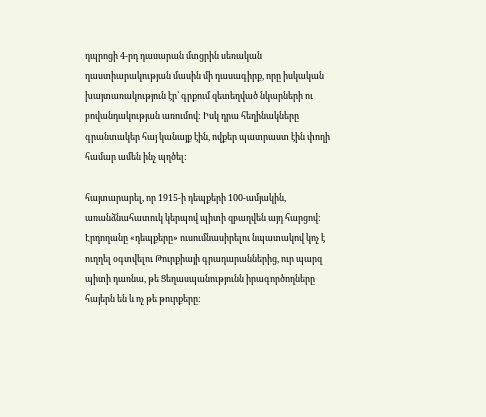դպրոցի 4-րդ դասարան մտցրին սեռական դաստիարակության մասին մի դասագիրք, որը իսկական խայտառակություն էր՝ գրքում զետեղված նկարների ու բովանդակության առումով: Իսկ դրա հեղինակները գրանտակեր հայ կանայք էին, ովքեր պատրաստ էին փողի համար ամեն ինչ պղծել:

հայտարարել, որ 1915-ի դեպքերի 100-ամյակին, առանձնահատուկ կերպով պիտի զբաղվեն այդ հարցով: Էրդողանը «դեպքերը» ուսումնասիրելու նպատակով կոչ է ուղղել օգտվելու Թուրքիայի գրադարաններից, ուր պարզ պիտի դառնա, թե Ցեղասպանությունն իրագործողները հայերն են և ոչ թե թուրքերը: